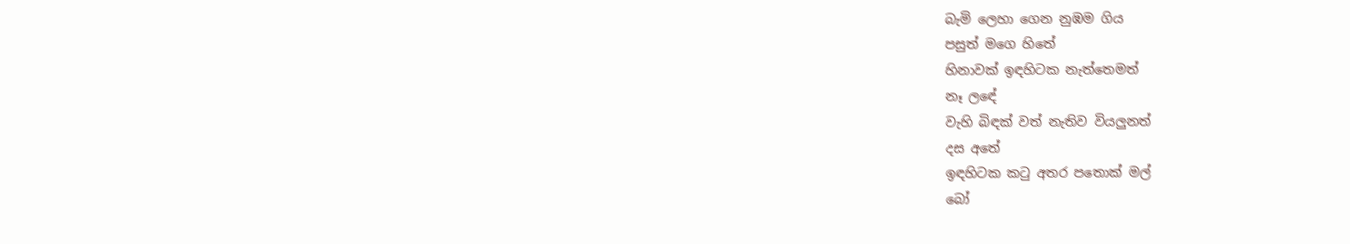බැමි ලෙහා ගෙන නුඹම ගිය
පසුත් මගෙ හිතේ
හිනාවක් ඉඳහිටක නැත්තෙමත්
නෑ ලඳේ
වැහි බිඳක් වත් නැතිව වියලුනත්
දස අතේ
ඉඳහිටක කටු අතර පතොක් මල්
බෝ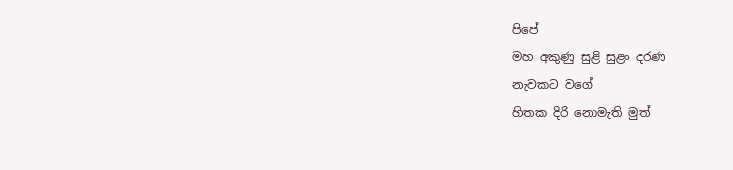පිපේ
මහ අකුණු සුළි සුළං දරණ
නැවකට වගේ
හිතක දිරි නොමැති මුත්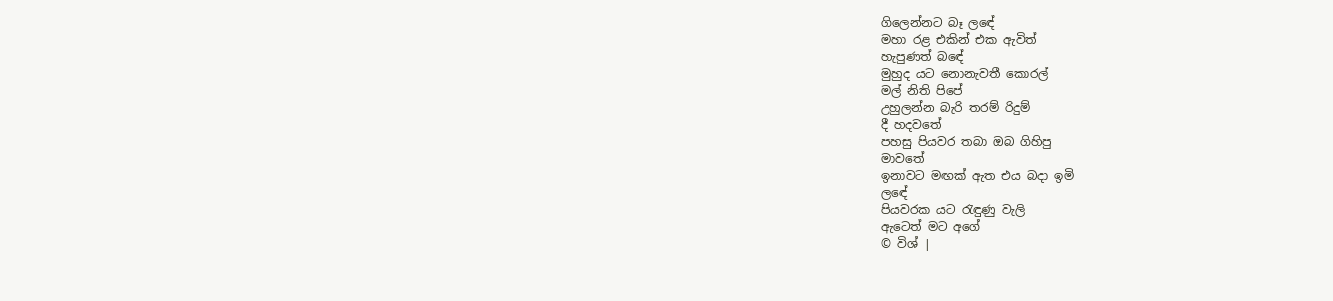ගිලෙන්නට බෑ ලඳේ
මහා රළ එකින් එක ඇවිත්
හැපුණත් බඳේ
මුහුද යට නොනැවතී කොරල්
මල් නිති පිපේ
උහුලන්න බැරි තරම් රිදුම්
දී හදවතේ
පහසු පියවර තබා ඔබ ගිහිපු
මාවතේ
ඉනාවට මඟක් ඇත එය බදා ඉමි
ලඳේ
පියවරක යට රැඳුණු වැලි
ඇටෙත් මට අගේ
© විශ් |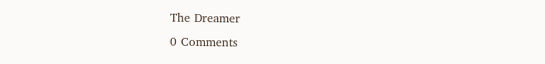The Dreamer
0 Comments